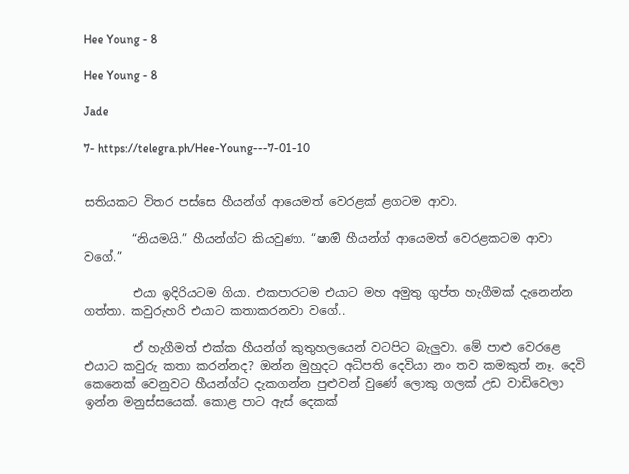Hee Young - 8

Hee Young - 8

Jade

7- https://telegra.ph/Hee-Young---7-01-10


සතියකට විතර පස්සෙ හීයන්ග් ආයෙමත් වෙරළක් ළගටම ආවා.

        “නියමයි.” හීයන්ග්ට කියවුණා. “ෂාඔි හීයන්ග් ආයෙමත් වෙරළකටම ආවා වගේ.”

        එයා ඉදිරියටම ගියා. එකපාරටම එයාට මහ අමුතු ගුප්ත හැගීමක් දැනෙන්න ගත්තා. කවුරුහරි එයාට කතාකරනවා වගේ..

        ඒ හැගීමත් එක්ක හීයන්ග් කුතුහලයෙන් වටපිට බැලුවා. මේ පාළු වෙරළෙ එයාට කවුරු කතා කරන්නද? ඔන්න මුහුදට අධිපති දෙවියා නං තව කමකුත් නෑ. දෙවි කෙනෙක් වෙනුවට හීයන්ග්ට දැකගන්න පුළුවන් වුණේ ලොකු ගලක් උඩ වාඩිවෙලා ඉන්න මනුස්සයෙක්. කොළ පාට ඇස් දෙකක්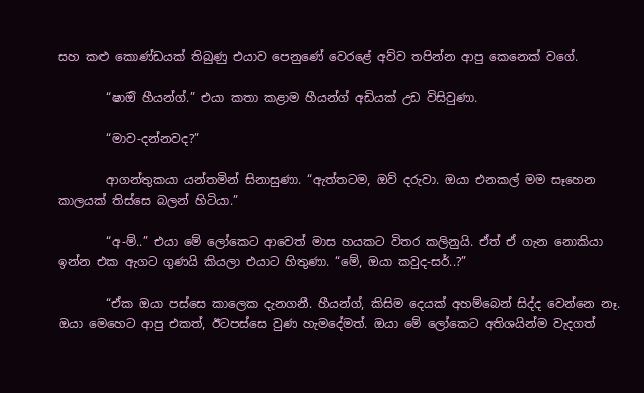සහ කළු කොණ්ඩයක් තිබුණු එයාව පෙනුණේ වෙරළේ අව්ව තපින්න ආපු කෙනෙක් වගේ.

        “ෂාඔි හීයන්ග්.” එයා කතා කළාම හීයන්ග් අඩියක් උඩ විසිවුණා.

        “මාව-දන්නවද?”

        ආගන්තුකයා යන්තමින් සිනාසුණා. “ඇත්තටම, ඔව් දරුවා. ඔයා එනකල් මම සෑහෙන කාලයක් තිස්සෙ බලන් හිටියා.”

        “අ-ම්..” එයා මේ ලෝකෙට ආවෙත් මාස හයකට විතර කලිනුයි. ඒත් ඒ ගැන නොකියා ඉන්න එක ඇගට ගුණයි කියලා එයාට හිතුණා. “මේ, ඔයා කවුද-සර්..?”

        “ඒක ඔයා පස්සෙ කාලෙක දැනගනී. හීයන්ග්, කිසිම දෙයක් අහම්බෙන් සිද්ද වෙන්නෙ නෑ. ඔයා මෙහෙට ආපු එකත්, ඊටපස්සෙ වුණ හැමදේමත්. ඔයා මේ ලෝකෙට අතිශයින්ම වැදගත්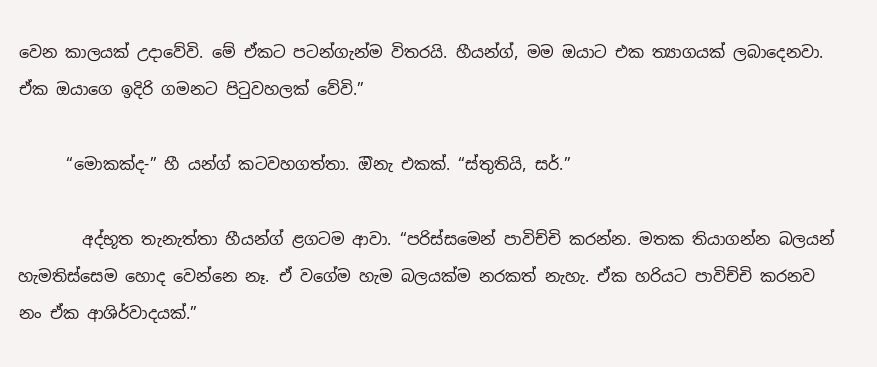වෙන කාලයක් උදාවේවි. මේ ඒකට පටන්ගැන්ම විතරයි. හීයන්ග්, මම ඔයාට එක ත්‍යාගයක් ලබාදෙනවා. ඒක ඔයාගෙ ඉදිරි ගමනට පිටුවහලක් වේවි.”

      “මොකක්ද-” හී යන්ග් කටවහගත්තා. ඔිනැ එකක්. “ස්තුතියි, සර්.”

        අද්භූත තැනැත්තා හීයන්ග් ළගටම ආවා. “පරිස්සමෙන් පාවිච්චි කරන්න. මතක තියාගන්න බලයන් හැමතිස්සෙම හොද වෙන්නෙ නෑ. ඒ වගේම හැම බලයක්ම නරකත් නැහැ. ඒක හරියට පාවිච්චි කරනව නං ඒක ආශිර්වාදයක්.”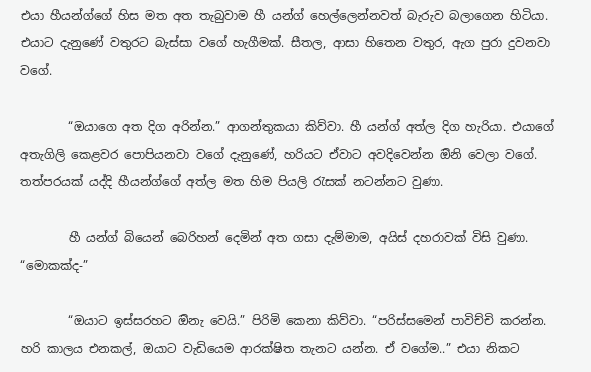එයා හීයන්ග්ගේ හිස මත අත තැබුවාම හී යන්ග් හෙල්ලෙන්නවත් බැරුව බලාගෙන හිටියා. එයාට දැනුණේ වතුරට බැස්සා වගේ හැගීමක්. සීතල, ආසා හිතෙන වතුර, ඇග පුරා දුවනවා වගේ.

        “ඔයාගෙ අත දිග අරින්න.” ආගන්තුකයා කිව්වා. හී යන්ග් අත්ල දිග හැරියා. එයාගේ අතැගිලි කෙළවර පොපියනවා වගේ දැනුණේ, හරියට ඒවාට අවදිවෙන්න ඔිනි වෙලා වගේ. තත්පරයක් යද්දි හීයන්ග්ගේ අත්ල මත හිම පියලි රැසක් නටන්නට වුණා.

        හී යන්ග් බියෙන් බෙරිහන් දෙමින් අත ගසා දැම්මාම, අයිස් දහරාවක් විසි වුණා. “මොකක්ද-”

        “ඔයාට ඉස්සරහට ඔිනැ වෙයි.” පිරිමි කෙනා කිව්වා. “පරිස්සමෙන් පාවිච්චි කරන්න. හරි කාලය එනකල්, ඔයාට වැඩියෙම ආරක්ෂිත තැනට යන්න. ඒ වගේම..” එයා නිකට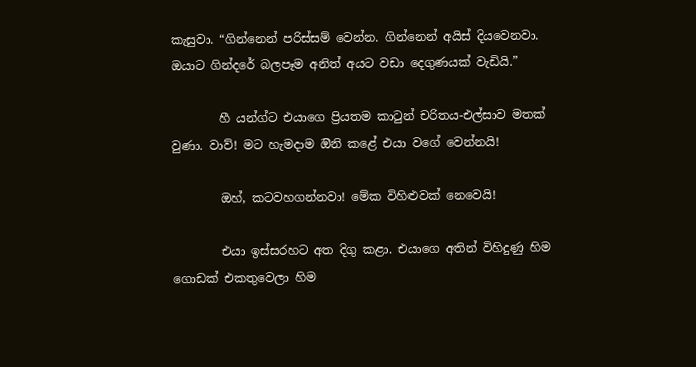කැසුවා. “ගින්නෙන් පරිස්සම් වෙන්න. ගින්නෙන් අයිස් දියවෙනවා. ඔයාට ගින්දරේ බලපෑම අනිත් අයට වඩා දෙගුණයක් වැඩියි.”

        හී යන්ග්ට එයාගෙ ප්‍රියතම කාටුන් චරිතය-එල්සාව මතක් වුණා. වාව්! මට හැමදාම ඔිනි කළේ එයා වගේ වෙන්නයි!

        ඔහ්, කටවහගන්නවා! මේක විහිළුවක් නෙවෙයි!

        එයා ඉස්සරහට අත දිගු කළා. එයාගෙ අතින් විහිදුණු හිම ගොඩක් එකතුවෙලා හිම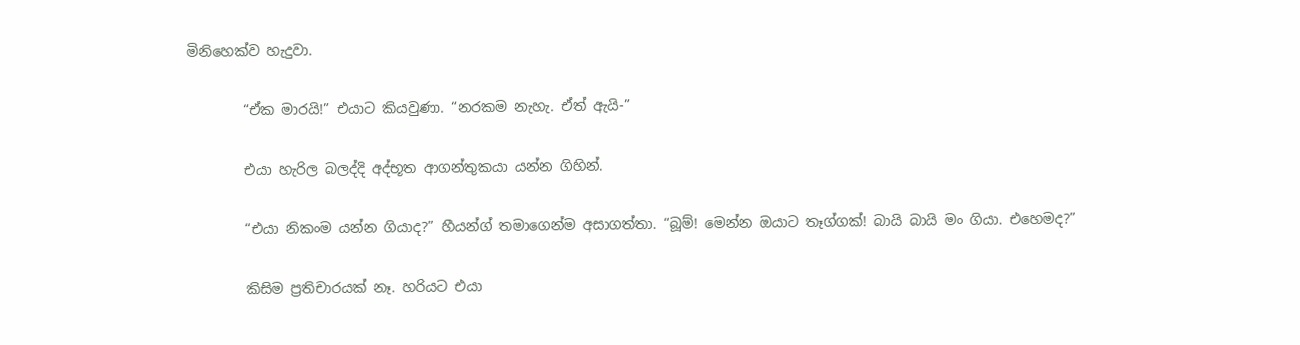මිනිහෙක්ව හැදුවා.

        “ඒක මාරයි!” එයාට කියවුණා. “නරකම නැහැ. ඒත් ඇයි-”

        එයා හැරිල බලද්දි අද්භූත ආගන්තුකයා යන්න ගිහින්.

        “එයා නිකංම යන්න ගියාද?” හීයන්ග් තමාගෙන්ම අසාගත්තා. “බූම්! මෙන්න ඔයාට තෑග්ගක්! බායි බායි මං ගියා. එහෙමද?”

        කිසිම ප්‍රතිචාරයක් නෑ. හරියට එයා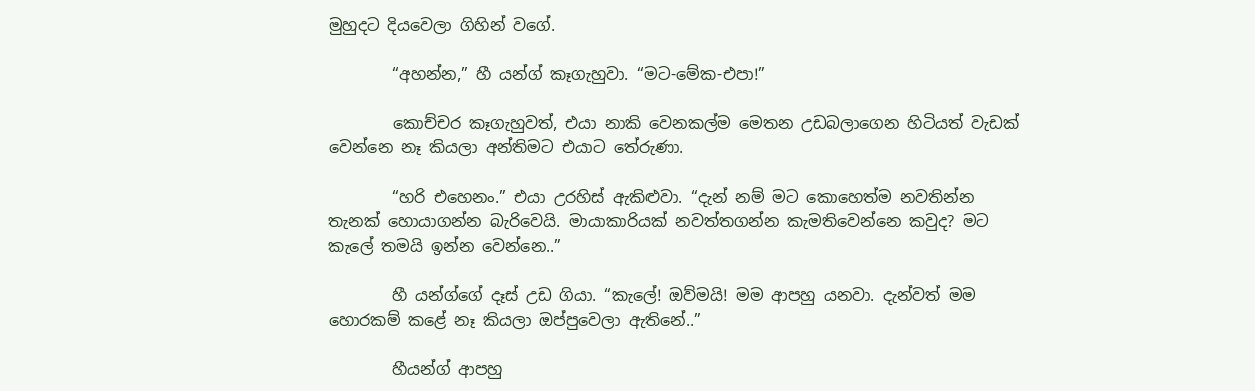මුහුදට දියවෙලා ගිහින් වගේ.

        “අහන්න,” හී යන්ග් කෑගැහුවා. “මට-මේක-එපා!”

        කොච්චර කෑගැහුවත්, එයා නාකි වෙනකල්ම මෙතන උඩබලාගෙන හිටියත් වැඩක් වෙන්නෙ නෑ කියලා අන්තිමට එයාට තේරුණා.

        “හරි එහෙනං.” එයා උරහිස් ඇකිළුවා. “දැන් නම් මට කොහෙත්ම නවතින්න තැනක් හොයාගන්න බැරිවෙයි. මායාකාරියක් නවත්තගන්න කැමතිවෙන්නෙ කවුද? මට කැලේ තමයි ඉන්න වෙන්නෙ..”

        හී යන්ග්ගේ දෑස් උඩ ගියා. “කැලේ! ඔව්මයි! මම ආපහු යනවා. දැන්වත් මම හොරකම් කළේ නෑ කියලා ඔප්පුවෙලා ඇතිනේ..”

        හීයන්ග් ආපහු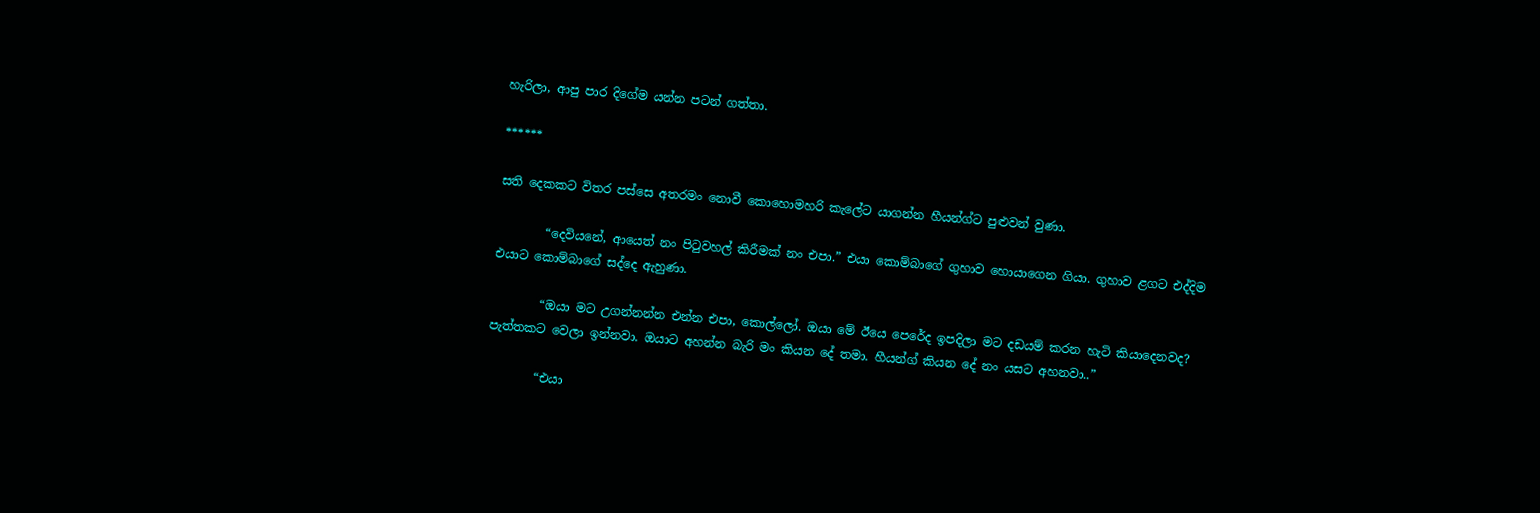හැරිලා, ආපු පාර දිගේම යන්න පටන් ගත්තා.

******

සති දෙකකට විතර පස්සෙ අතරමං නොවී කොහොමහරි කැලේට යාගන්න හීයන්ග්ට පුළුවන් වුණා.

        “දෙවියනේ, ආයෙත් නං පිටුවහල් කිරීමක් නං එපා.” එයා කොම්බාගේ ගුහාව හොයාගෙන ගියා. ගුහාව ළගට එද්දිම එයාට කොම්බාගේ සද්දෙ ඇහුණා.

        “ඔයා මට උගන්නන්න එන්න එපා, කොල්ලෝ. ඔයා මේ ඊයෙ පෙරේද ඉපදිලා මට දඩයම් කරන හැටි කියාදෙනවද? පැත්තකට වෙලා ඉන්නවා. ඔයාට අහන්න බැරි මං කියන දේ තමා. හීයන්ග් කියන දේ නං යසට අහනවා..”

        “එයා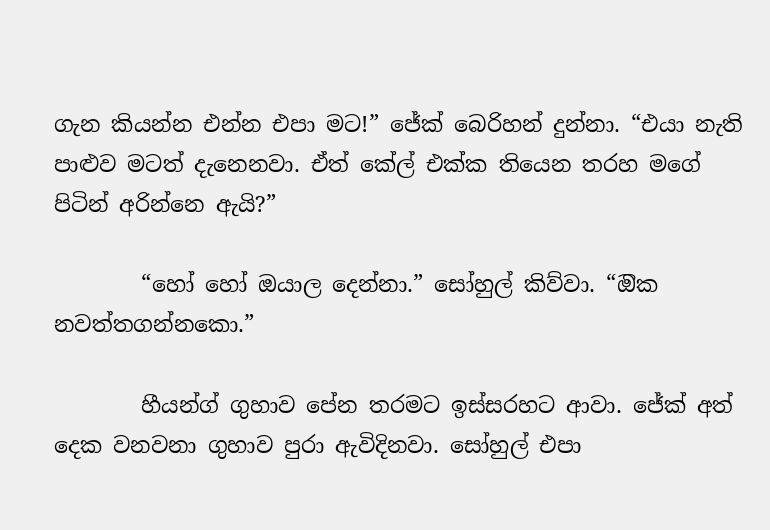ගැන කියන්න එන්න එපා මට!” ජේක් බෙරිහන් දුන්නා. “එයා නැති පාළුව මටත් දැනෙනවා. ඒත් කේල් එක්ක තියෙන තරහ මගේ පිටින් අරින්නෙ ඇයි?”

        “හෝ හෝ ඔයාල දෙන්නා.” සෝහුල් කිව්වා. “ඔික නවත්තගන්නකො.”

        හීයන්ග් ගුහාව පේන තරමට ඉස්සරහට ආවා. ජේක් අත් දෙක වනවනා ගුහාව පුරා ඇවිදිනවා. සෝහුල් එපා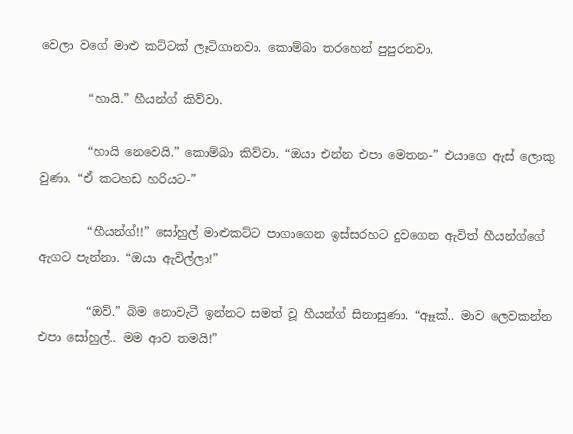වෙලා වගේ මාළු කට්ටක් ලෑටිගානවා. කොම්බා තරහෙන් පුපුරනවා.

        “හායි.” හීයන්ග් කිව්වා.

        “හායි නෙවෙයි.” කොම්බා කිව්වා. “ඔයා එන්න එපා මෙතන-” එයාගෙ ඇස් ලොකු වුණා. “ඒ කටහඩ හරියට-”

        “හීයන්ග්!!” සෝහුල් මාළුකට්ට පාගාගෙන ඉස්සරහට දුවගෙන ඇවිත් හීයන්ග්ගේ ඇගට පැන්නා. “ඔයා ඇවිල්ලා!”

        “ඔව්.” බිම නොවැටී ඉන්නට සමත් වූ හීයන්ග් සිනාසුණා. “ඈෑක්.. මාව ලෙවකන්න එපා සෝහුල්.. මම ආව තමයි!”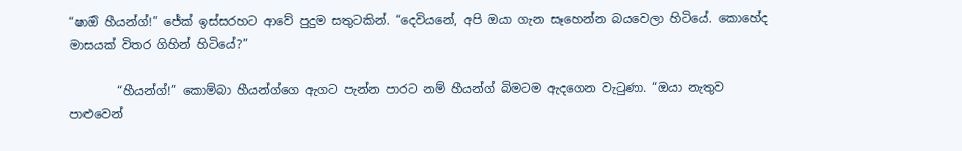“ෂාඔි හීයන්ග්!” ජේක් ඉස්සරහට ආවේ පුදුම සතුටකින්. “දෙවියනේ, අපි ඔයා ගැන සෑහෙන්න බයවෙලා හිටියේ. කොහේද මාසයක් විතර ගිහින් හිටියේ?”

        “හීයන්ග්!” කොම්බා හීයන්ග්ගෙ ඇගට පැන්න පාරට නම් හීයන්ග් බිමටම ඇදගෙන වැටුණා. “ඔයා නැතුව පාළුවෙන්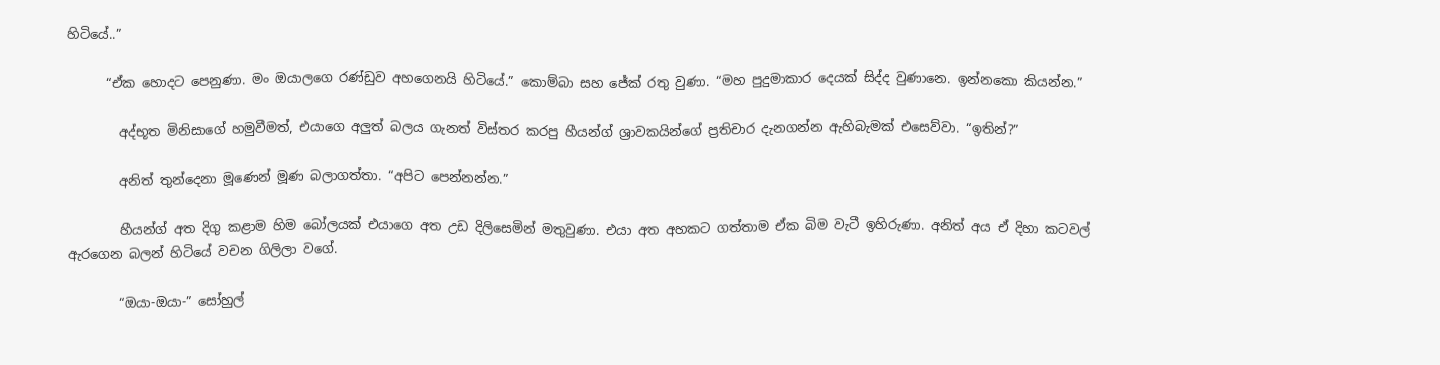හිටියේ..”

      “ඒක හොදට පෙනුණා. මං ඔයාලගෙ රණ්ඩුව අහගෙනයි හිටියේ.” කොම්බා සහ ජේක් රතු වුණා. “මහ පුදුමාකාර දෙයක් සිද්ද වුණානෙ. ඉන්නකො කියන්න.”

        අද්භූත මිනිසාගේ හමුවීමත්, එයාගෙ අලුත් බලය ගැනත් විස්තර කරපු හීයන්ග් ශ්‍රාවකයින්ගේ ප්‍රතිචාර දැනගන්න ඇහිබැමක් එසෙව්වා. “ඉතින්?”

        අනිත් තුන්දෙනා මූණෙන් මූණ බලාගත්තා. “අපිට පෙන්නන්න.”

        හීයන්ග් අත දිගු කළාම හිම බෝලයක් එයාගෙ අත උඩ දිලිසෙමින් මතුවුණා. එයා අත අහකට ගත්තාම ඒක බිම වැටී ඉහිරුණා. අනිත් අය ඒ දිහා කටවල් ඇරගෙන බලන් හිටියේ වචන ගිලිලා වගේ.

        “ඔයා-ඔයා-” සෝහුල්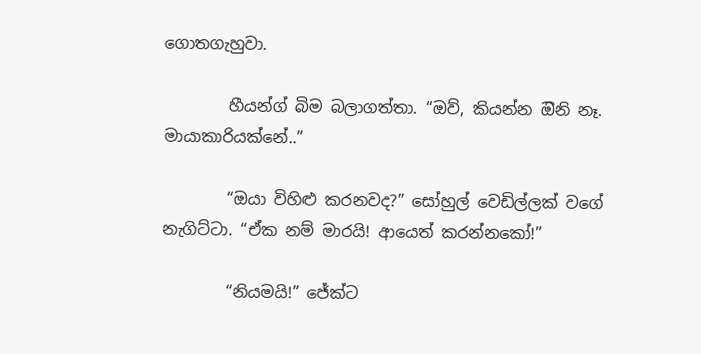ගොතගැහුවා.

        හීයන්ග් බිම බලාගත්තා. “ඔව්, කියන්න ඔිනි නෑ. මායාකාරියක්නේ..”

        “ඔයා විහිළු කරනවද?” සෝහුල් වෙඩිල්ලක් වගේ නැගිට්ටා. “ඒක නම් මාරයි! ආයෙත් කරන්නකෝ!”

        “නියමයි!” ජේක්ට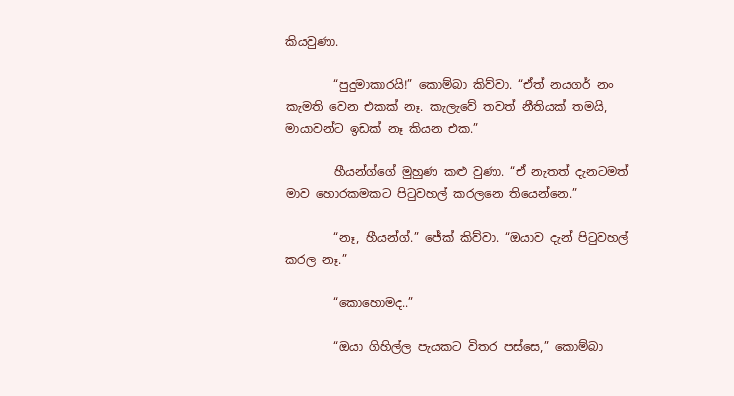කියවුණා.

        “පුදුමාකාරයි!” කොම්බා කිව්වා. “ඒත් නයගර් නං කැමති වෙන එකක් නෑ. කැලැවේ තවත් නීතියක් තමයි, මායාවන්ට ඉඩක් නෑ කියන එක.”

        හීයන්ග්ගේ මුහුණ කළු වුණා. “ඒ නැතත් දැනටමත් මාව හොරකමකට පිටුවහල් කරලනෙ තියෙන්නෙ.”

        “නෑ, හීයන්ග්.” ජේක් කිව්වා. “ඔයාව දැන් පිටුවහල් කරල නෑ.”

        “කොහොමද..”

        “ඔයා ගිහිල්ල පැයකට විතර පස්සෙ,” කොම්බා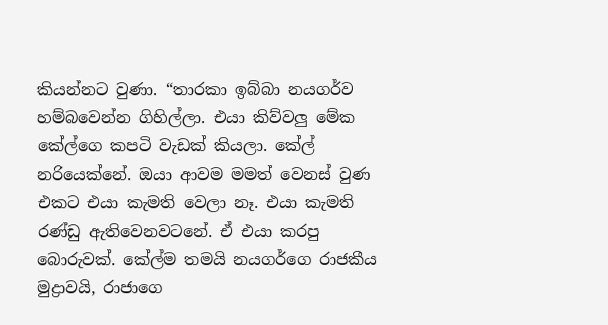කියන්නට වුණා. “තාරකා ඉබ්බා නයගර්ව හම්බවෙන්න ගිහිල්ලා. එයා කිව්වලු මේක කේල්ගෙ කපටි වැඩක් කියලා. කේල් නරියෙක්නේ. ඔයා ආවම මමත් වෙනස් වුණ එකට එයා කැමති වෙලා නෑ. එයා කැමති රණ්ඩු ඇතිවෙනවටනේ. ඒ එයා කරපු බොරුවක්. කේල්ම තමයි නයගර්ගෙ රාජකීය මුද්‍රාවයි, රාජාගෙ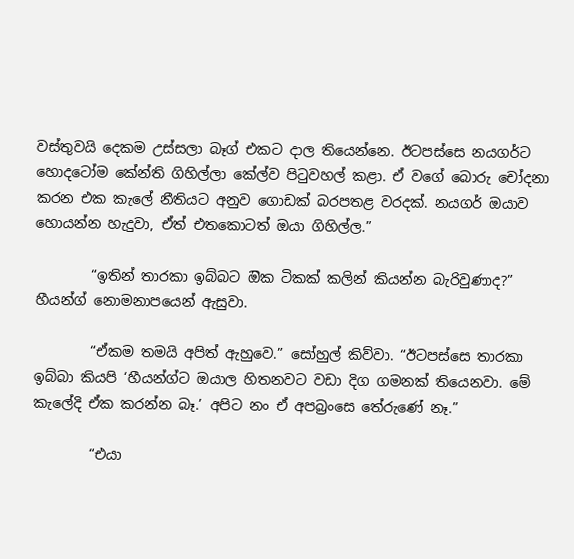වස්තුවයි දෙකම උස්සලා බෑග් එකට දාල තියෙන්නෙ. ඊටපස්සෙ නයගර්ට හොදටෝම කේන්ති ගිහිල්ලා කේල්ව පිටුවහල් කළා. ඒ වගේ බොරු චෝදනා කරන එක කැලේ නීතියට අනුව ගොඩක් බරපතළ වරදක්. නයගර් ඔයාව හොයන්න හැදුවා, ඒත් එතකොටත් ඔයා ගිහිල්ල.”

        “ඉතින් තාරකා ඉබ්බට ඔික ටිකක් කලින් කියන්න බැරිවුණාද?” හීයන්ග් නොමනාපයෙන් ඇසුවා.

        “ඒකම තමයි අපිත් ඇහුවෙ.” සෝහුල් කිව්වා. “ඊටපස්සෙ තාරකා ඉබ්බා කියපි ‘හීයන්ග්ට ඔයාල හිතනවට වඩා දිග ගමනක් තියෙනවා. මේ කැලේදි ඒක කරන්න බෑ.’ අපිට නං ඒ අපබ්‍රංසෙ තේරුණේ නෑ.”

        “එයා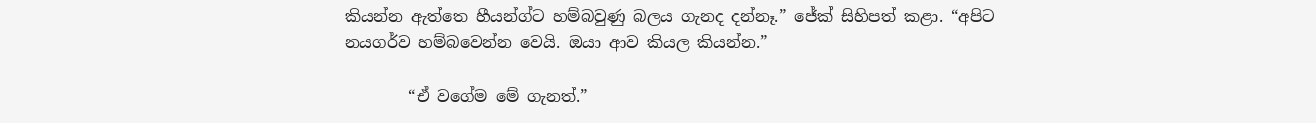කියන්න ඇත්තෙ හීයන්ග්ට හම්බවුණු බලය ගැනද දන්නෑ.” ජේක් සිහිපත් කළා. “අපිට නයගර්ව හම්බවෙන්න වෙයි. ඔයා ආව කියල කියන්න.”

        “ඒ වගේම මේ ගැනත්.”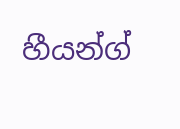හීයන්ග්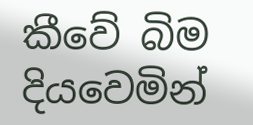කීවේ බිම දියවෙමින්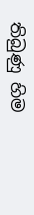තිබුණු හිම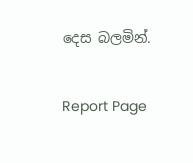දෙස බලමින්.


Report Page